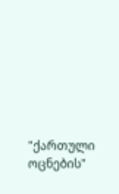"ქართული ოცნების"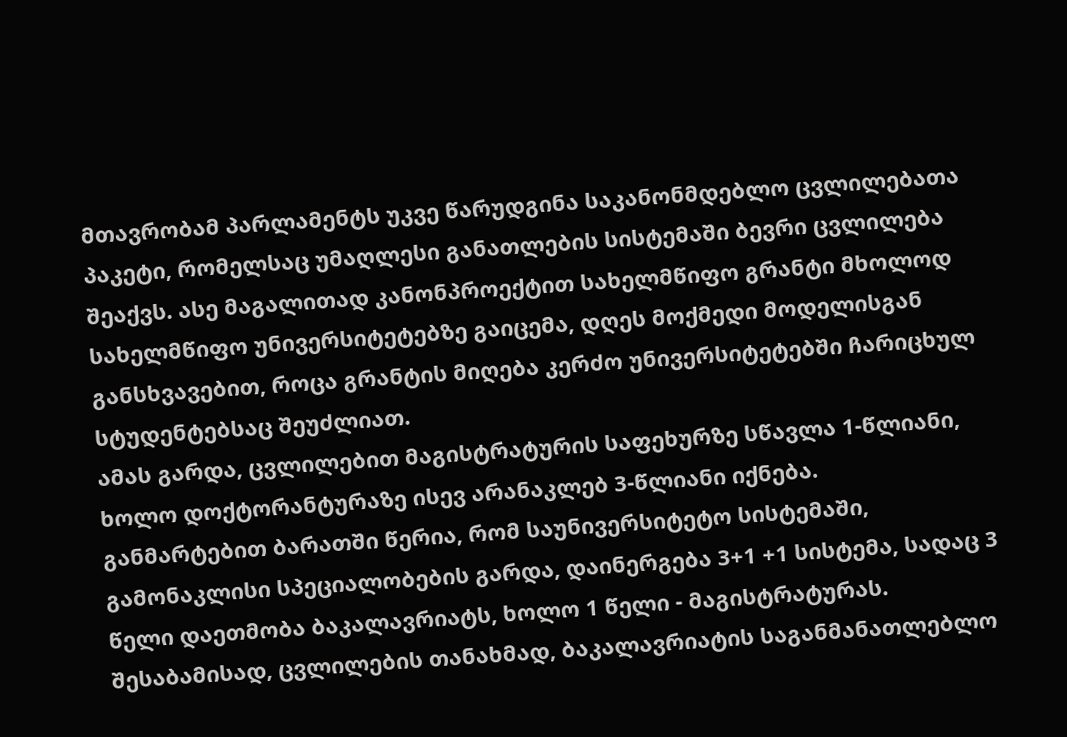მთავრობამ პარლამენტს უკვე წარუდგინა საკანონმდებლო ცვლილებათა პაკეტი, რომელსაც უმაღლესი განათლების სისტემაში ბევრი ცვლილება შეაქვს. ასე მაგალითად კანონპროექტით სახელმწიფო გრანტი მხოლოდ სახელმწიფო უნივერსიტეტებზე გაიცემა, დღეს მოქმედი მოდელისგან განსხვავებით, როცა გრანტის მიღება კერძო უნივერსიტეტებში ჩარიცხულ სტუდენტებსაც შეუძლიათ.
ამას გარდა, ცვლილებით მაგისტრატურის საფეხურზე სწავლა 1-წლიანი, ხოლო დოქტორანტურაზე ისევ არანაკლებ 3-წლიანი იქნება.
განმარტებით ბარათში წერია, რომ საუნივერსიტეტო სისტემაში, გამონაკლისი სპეციალობების გარდა, დაინერგება 3+1 +1 სისტემა, სადაც 3 წელი დაეთმობა ბაკალავრიატს, ხოლო 1 წელი - მაგისტრატურას.
შესაბამისად, ცვლილების თანახმად, ბაკალავრიატის საგანმანათლებლო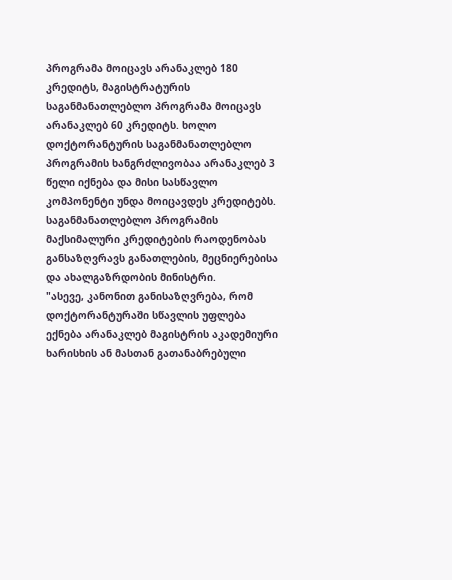პროგრამა მოიცავს არანაკლებ 180 კრედიტს, მაგისტრატურის საგანმანათლებლო პროგრამა მოიცავს არანაკლებ 60 კრედიტს. ხოლო დოქტორანტურის საგანმანათლებლო პროგრამის ხანგრძლივობაა არანაკლებ 3 წელი იქნება და მისი სასწავლო კომპონენტი უნდა მოიცავდეს კრედიტებს. საგანმანათლებლო პროგრამის მაქსიმალური კრედიტების რაოდენობას განსაზღვრავს განათლების, მეცნიერებისა და ახალგაზრდობის მინისტრი.
"ასევე, კანონით განისაზღვრება, რომ დოქტორანტურაში სწავლის უფლება ექნება არანაკლებ მაგისტრის აკადემიური ხარისხის ან მასთან გათანაბრებული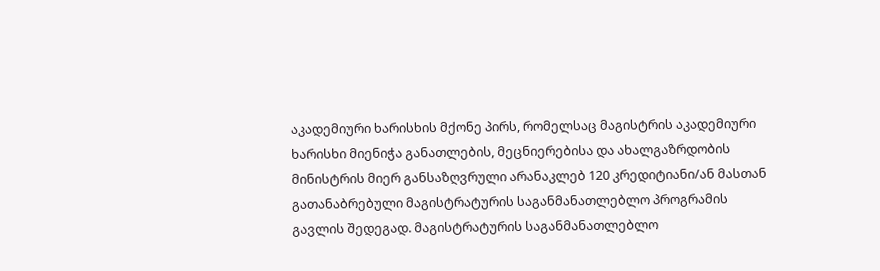აკადემიური ხარისხის მქონე პირს, რომელსაც მაგისტრის აკადემიური ხარისხი მიენიჭა განათლების, მეცნიერებისა და ახალგაზრდობის მინისტრის მიერ განსაზღვრული არანაკლებ 120 კრედიტიანი/ან მასთან გათანაბრებული მაგისტრატურის საგანმანათლებლო პროგრამის გავლის შედეგად. მაგისტრატურის საგანმანათლებლო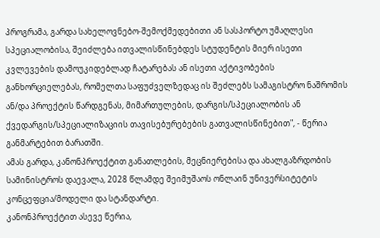პროგრამა, გარდა სახელოვნებო-შემოქმედებითი ან სასპორტო უმაღლესი სპეციალობისა, შეიძლება ითვალისწინებდეს სტუდენტის მიერ ისეთი კვლევების დამოუკიდებლად ჩატარებას ან ისეთი აქტივობების განხორციელებას, რომელთა საფუძველზედაც ის შეძლებს სამაგისტრო ნაშრომის ან/და პროექტის წარდგენას, მიმართულების, დარგის/სპეციალობის ან ქვედარგის/სპეციალიზაციის თავისებურებების გათვალისწინებით", - წერია განმარტებით ბარათში.
ამას გარდა, კანონპროექტით განათლების, მეცნიერებისა და ახალგაზრდობის სამინისტროს დაევალა, 2028 წლამდე შეიმუშაოს ონლაინ უნივერსიტეტის კონცეფცია/მოდელი და სტანდარტი.
კანონპროექტით ასევე წერია,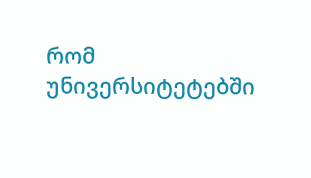რომ უნივერსიტეტებში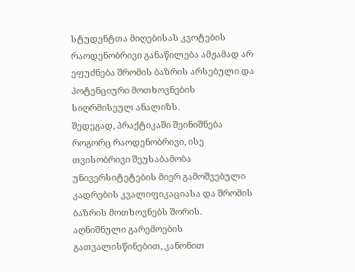სტუდენტთა მიღებისას კვოტების რაოდენობრივი განაწილება ამჟამად არ ეფუძნება შრომის ბაზრის არსებული და პოტენციური მოთხოვნების სიღრმისეულ ანალიზს.
შედეგად, პრაქტიკაში შეინიშნება როგორც რაოდენობრივი, ისე თვისობრივი შეუსაბამობა უნივერსიტეტების მიერ გამოშვებული კადრების კვალიფიკაციასა და შრომის ბაზრის მოთხოვნებს შორის.
აღნიშნული გარემოების გათვალისწინებით, კანონით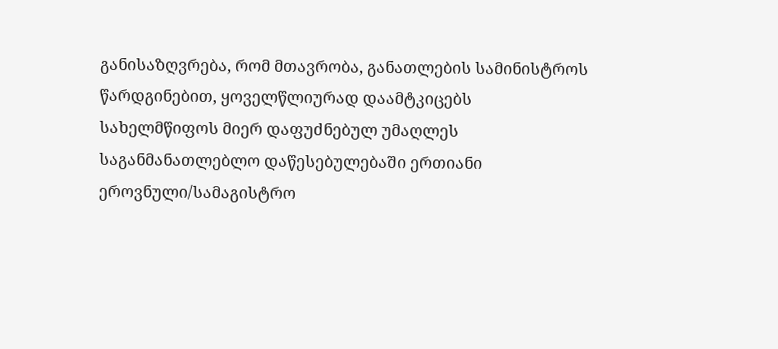განისაზღვრება, რომ მთავრობა, განათლების სამინისტროს წარდგინებით, ყოველწლიურად დაამტკიცებს სახელმწიფოს მიერ დაფუძნებულ უმაღლეს საგანმანათლებლო დაწესებულებაში ერთიანი ეროვნული/სამაგისტრო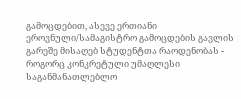გამოცდებით, ასევე ერთიანი ეროვნული/სამაგისტრო გამოცდების გავლის გარეშე მისაღებ სტუდენტთა რაოდენობას - როგორც კონკრეტული უმაღლესი საგანმანათლებლო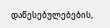დაწესებულებების,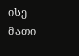ისე მათი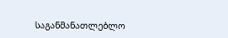საგანმანათლებლო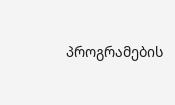პროგრამების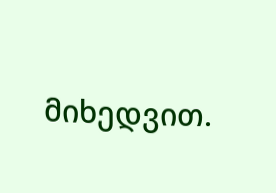მიხედვით.